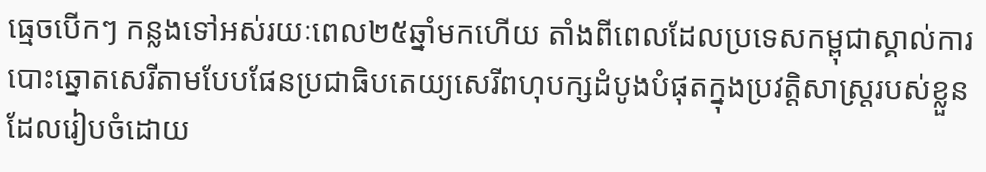ធ្មេចបើកៗ កន្លងទៅអស់រយៈពេល២៥ឆ្នាំមកហើយ តាំងពីពេលដែលប្រទេសកម្ពុជាស្គាល់ការបោះឆ្នោតសេរីតាមបែបផែនប្រជាធិបតេយ្យសេរីពហុបក្សដំបូងបំផុតក្នុងប្រវត្តិសាស្ត្ររបស់ខ្លួន ដែលរៀបចំដោយ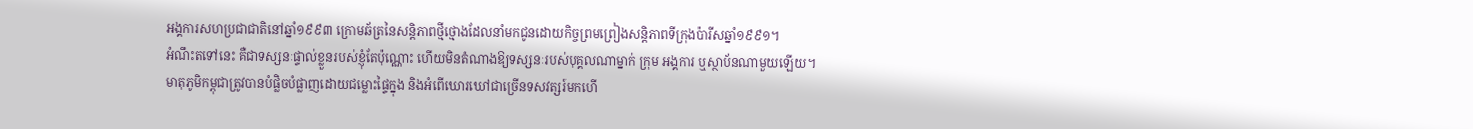អង្គការសហប្រជាជាតិនៅឆ្នាំ១៩៩៣ ក្រោមឆ័ត្រនៃសន្តិភាពថ្មីថ្មោងដែលនាំមកជូនដោយកិច្ចព្រមព្រៀងសន្តិភាពទីក្រុងប៉ារីសឆ្នាំ១៩៩១។
អំណឹះតទៅនេះ គឺជាទស្សនៈផ្ទាល់ខ្លួនរបស់ខ្ញុំតែប៉ុណ្ណោះ ហើយមិនតំណាងឱ្យទស្សនៈរបស់បុគ្គលណាម្នាក់ ក្រុម អង្គការ ឬស្ថាប័នណាមួយឡើយ។
មាតុភូមិកម្ពុជាត្រូវបានបំផ្លិចបំផ្លាញដោយជម្លោះផ្ទៃក្នុង និងអំពើឃោរឃៅជាច្រើនទសវត្សរ៍មកហើ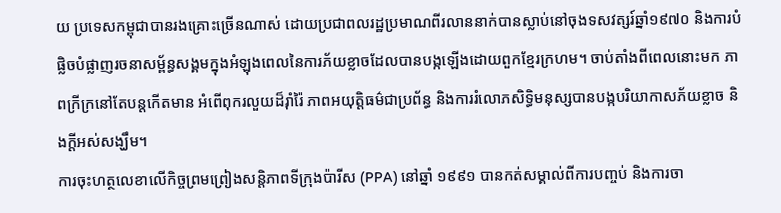យ ប្រទេសកម្ពុជាបានរងគ្រោះច្រើនណាស់ ដោយប្រជាពលរដ្ឋប្រមាណពីរលាននាក់បានស្លាប់នៅចុងទសវត្សរ៍ឆ្នាំ១៩៧០ និងការបំផ្លិចបំផ្លាញរចនាសម្ព័ន្ធសង្គមក្នុងអំឡុងពេលនៃការភ័យខ្លាចដែលបានបង្កឡើងដោយពួកខ្មែរក្រហម។ ចាប់តាំងពីពេលនោះមក ភាពក្រីក្រនៅតែបន្តកើតមាន អំពើពុករលួយដ៏រ៉ាំរ៉ៃ ភាពអយុត្តិធម៌ជាប្រព័ន្ធ និងការរំលោភសិទ្ធិមនុស្សបានបង្កបរិយាកាសភ័យខ្លាច និងក្ដីអស់សង្ឃឹម។
ការចុះហត្ថលេខាលើកិច្ចព្រមព្រៀងសន្តិភាពទីក្រុងប៉ារីស (PPA) នៅឆ្នាំ ១៩៩១ បានកត់សម្គាល់ពីការបញ្ចប់ និងការចា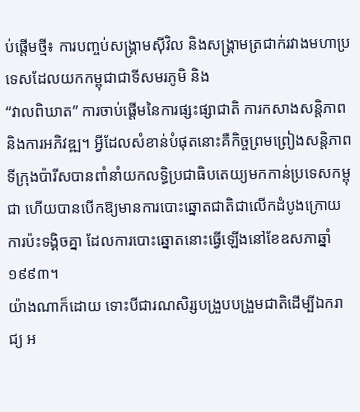ប់ផ្តើមថ្មី៖ ការបញ្ចប់សង្គ្រាមស៊ីវិល និងសង្គ្រាមត្រជាក់រវាងមហាប្រទេសដែលយកកម្ពុជាជាទីសមរភូមិ និង
“វាលពិឃាត” ការចាប់ផ្តើមនៃការផ្សះផ្សាជាតិ ការកសាងសន្តិភាព និងការអភិវឌ្ឍ។ អ្វីដែលសំខាន់បំផុតនោះគឺកិច្ចព្រមព្រៀងសន្តិភាពទីក្រុងប៉ារីសបានពាំនាំយកលទ្ធិប្រជាធិបតេយ្យមកកាន់ប្រទេសកម្ពុជា ហើយបានបើកឱ្យមានការបោះឆ្នោតជាតិជាលើកដំបូងក្រោយការប៉ះទង្គិចគ្នា ដែលការបោះឆ្នោតនោះធ្វើឡើងនៅខែឧសភាឆ្នាំ១៩៩៣។
យ៉ាងណាក៏ដោយ ទោះបីជារណសិរ្សបង្រួបបង្រួមជាតិដើម្បីឯករាជ្យ អ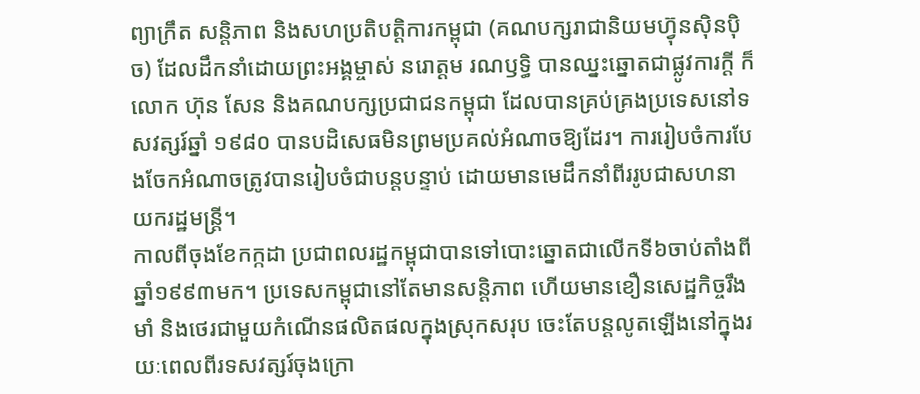ព្យាក្រឹត សន្តិភាព និងសហប្រតិបត្តិការកម្ពុជា (គណបក្សរាជានិយមហ្វ៊ុនស៊ិនប៉ិច) ដែលដឹកនាំដោយព្រះអង្គម្ចាស់ នរោត្តម រណឫទ្ធិ បានឈ្នះឆ្នោតជាផ្លូវការក្តី ក៏លោក ហ៊ុន សែន និងគណបក្សប្រជាជនកម្ពុជា ដែលបានគ្រប់គ្រងប្រទេសនៅទសវត្សរ៍ឆ្នាំ ១៩៨០ បានបដិសេធមិនព្រមប្រគល់អំណាចឱ្យដែរ។ ការរៀបចំការបែងចែកអំណាចត្រូវបានរៀបចំជាបន្តបន្ទាប់ ដោយមានមេដឹកនាំពីររូបជាសហនាយករដ្ឋមន្ត្រី។
កាលពីចុងខែកក្កដា ប្រជាពលរដ្ឋកម្ពុជាបានទៅបោះឆ្នោតជាលើកទី៦ចាប់តាំងពីឆ្នាំ១៩៩៣មក។ ប្រទេសកម្ពុជានៅតែមានសន្តិភាព ហើយមានខឿនសេដ្ឋកិច្ចរឹងមាំ និងថេរជាមួយកំណើនផលិតផលក្នុងស្រុកសរុប ចេះតែបន្តលូតឡើងនៅក្នុងរយៈពេលពីរទសវត្សរ៍ចុងក្រោ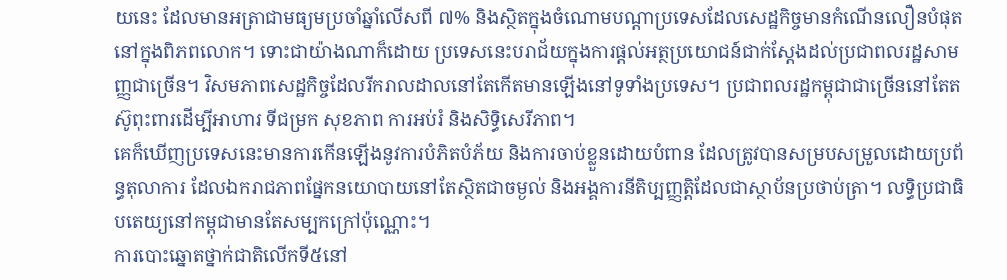យនេះ ដែលមានអត្រាជាមធ្យមប្រចាំឆ្នាំលើសពី ៧% និងស្ថិតក្នុងចំណោមបណ្ដាប្រទេសដែលសេដ្ឋកិច្ចមានកំណើនលឿនបំផុតនៅក្នុងពិភពលោក។ ទោះជាយ៉ាងណាក៏ដោយ ប្រទេសនេះបរាជ័យក្នុងការផ្តល់អត្ថប្រយោជន៍ជាក់ស្តែងដល់ប្រជាពលរដ្ឋសាមញ្ញជាច្រើន។ វិសមភាពសេដ្ឋកិច្ចដែលរីករាលដាលនៅតែកើតមានឡើងនៅទូទាំងប្រទេស។ ប្រជាពលរដ្ឋកម្ពុជាជាច្រើននៅតែតស៊ូពុះពារដើម្បីអាហារ ទីជម្រក សុខភាព ការអប់រំ និងសិទ្ធិសេរីភាព។
គេក៏ឃើញប្រទេសនេះមានការកើនឡើងនូវការបំភិតបំភ័យ និងការចាប់ខ្លួនដោយបំពាន ដែលត្រូវបានសម្របសម្រួលដោយប្រព័ន្ធតុលាការ ដែលឯករាជភាពផ្នែកនយោបាយនៅតែស្ថិតជាចម្ងល់ និងអង្គការនីតិប្បញ្ញត្តិដែលជាស្ថាប័នប្រថាប់ត្រា។ លទ្ធិប្រជាធិបតេយ្យនៅកម្ពុជាមានតែសម្បកក្រៅប៉ុណ្ណោះ។
ការបោះឆ្នោតថ្នាក់ជាតិលើកទី៥នៅ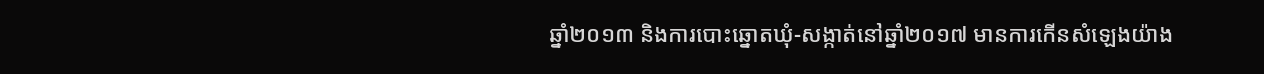ឆ្នាំ២០១៣ និងការបោះឆ្នោតឃុំ-សង្កាត់នៅឆ្នាំ២០១៧ មានការកើនសំឡេងយ៉ាង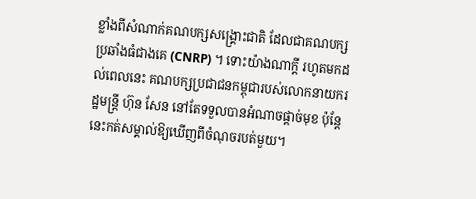ខ្លាំងពីសំណាក់គណបក្សសង្គ្រោះជាតិ ដែលជាគណបក្សប្រឆាំងធំជាងគេ (CNRP) ។ ទោះយ៉ាងណាក្ដី រហូតមកដល់ពេលនេះ គណបក្សប្រជាជនកម្ពុជារបស់លោកនាយករដ្ឋមន្រ្តី ហ៊ុន សែន នៅតែទទួលបានអំណាចផ្តាច់មុខ ប៉ុន្តែនេះកត់សម្គាល់ឱ្យឃើញពីចំណុចរបត់មួយ។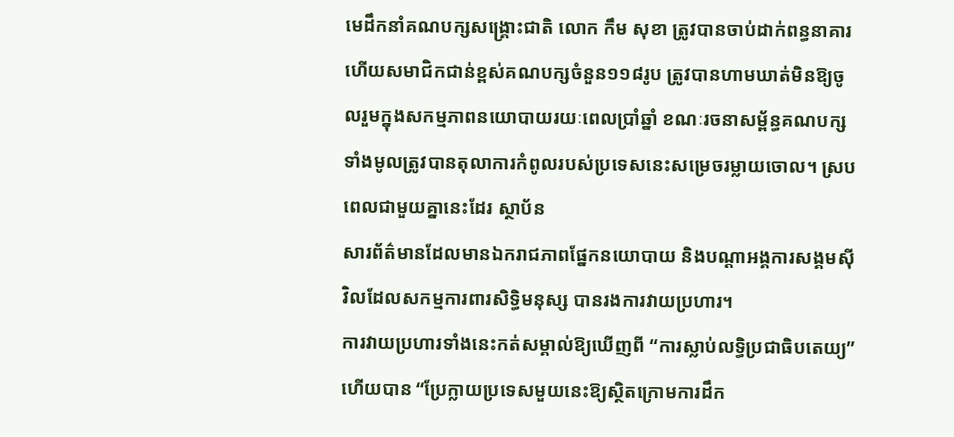មេដឹកនាំគណបក្សសង្គ្រោះជាតិ លោក កឹម សុខា ត្រូវបានចាប់ដាក់ពន្ធនាគារ ហើយសមាជិកជាន់ខ្ពស់គណបក្សចំនួន១១៨រូប ត្រូវបានហាមឃាត់មិនឱ្យចូលរួមក្នុងសកម្មភាពនយោបាយរយៈពេលប្រាំឆ្នាំ ខណៈរចនាសម្ព័ន្ធគណបក្សទាំងមូលត្រូវបានតុលាការកំពូលរបស់ប្រទេសនេះសម្រេចរម្លាយចោល។ ស្របពេលជាមួយគ្នានេះដែរ ស្ថាប័ន
សារព័ត៌មានដែលមានឯករាជភាពផ្នែកនយោបាយ និងបណ្ដាអង្គការសង្គមស៊ីវិលដែលសកម្មការពារសិទ្ធិមនុស្ស បានរងការវាយប្រហារ។
ការវាយប្រហារទាំងនេះកត់សម្គាល់ឱ្យឃើញពី “ការស្លាប់លទ្ធិប្រជាធិបតេយ្យ” ហើយបាន “ប្រែក្លាយប្រទេសមួយនេះឱ្យស្ថិតក្រោមការដឹក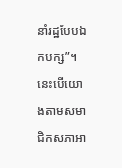នាំរដ្ឋបែបឯកបក្ស”។ នេះបើយោងតាមសមាជិកសភាអា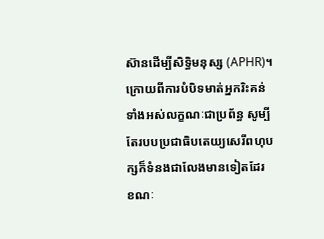ស៊ានដើម្បីសិទិ្ធមនុស្ស (APHR)។ ក្រោយពីការបំបិទមាត់អ្នករិះគន់ទាំងអស់លក្ខណៈជាប្រព័ន្ធ សូម្បីតែរបបប្រជាធិបតេយ្យសេរីពហុបក្សក៏ទំនងជាលែងមានទៀតដែរ ខណៈ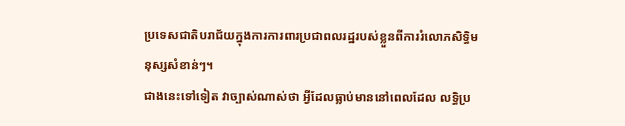ប្រទេសជាតិបរាជ័យក្នុងការការពារប្រជាពលរដ្ឋរបស់ខ្លួនពីការរំលោភសិទ្ធិមនុស្សសំខាន់ៗ។
ជាងនេះទៅទៀត វាច្បាស់ណាស់ថា អ្វីដែលធ្លាប់មាននៅពេលដែល លទ្ធិប្រ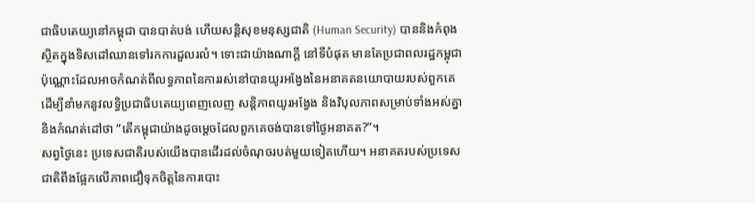ជាធិបតេយ្យនៅកម្ពុជា បានបាត់បង់ ហើយសន្តិសុខមនុស្សជាតិ (Human Security) បាននិងកំពុងស្ថិតក្នុងទិសដៅឈានទៅរកការដួលរលំ។ ទោះជាយ៉ាងណាក្ដី នៅទីបំផុត មានតែប្រជាពលរដ្ឋកម្ពុជាប៉ុណ្ណោះដែលអាចកំណត់ពីលទ្ធភាពនៃការរស់នៅបានយូរអង្វែងនៃអនាគតនយោបាយរបស់ពួកគេ ដើម្បីនាំមកនូវលទ្ធិប្រជាធិបតេយ្យពេញលេញ សន្តិភាពយូរអង្វែង និងវិបុលភាពសម្រាប់ទាំងអស់គ្នា និងកំណត់ដៅថា “តើកម្ពុជាយ៉ាងដូចម្ដេចដែលពួកគេចង់បានទៅថ្ងៃអនាគត?”។
សព្វថ្ងៃនេះ ប្រទេសជាតិរបស់យើងបានដើរដល់ចំណុចរបត់មួយទៀតហើយ។ អនាគតរបស់ប្រទេសជាតិពឹងផ្អែកលើភាពជឿទុកចិត្តនៃការបោះ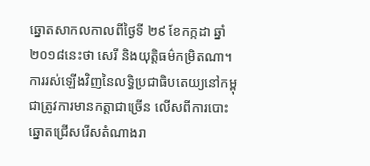ឆ្នោតសាកលកាលពីថ្ងៃទី ២៩ ខែកក្កដា ឆ្នាំ២០១៨នេះថា សេរី និងយុត្តិធម៌កម្រិតណា។ ការរស់ឡើងវិញនៃលទ្ធិប្រជាធិបតេយ្យនៅកម្ពុជាត្រូវការមានកត្តាជាច្រើន លើសពីការបោះឆ្នោតជ្រើសរើសតំណាងរា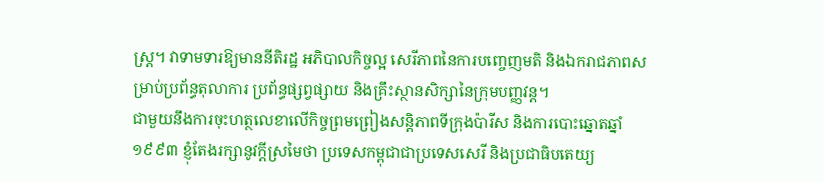ស្ត្រ។ វាទាមទារឱ្យមាននីតិរដ្ឋ អភិបាលកិច្ចល្អ សេរីភាពនៃការបញ្ចេញមតិ និងឯករាជភាពសម្រាប់ប្រព័ន្ធតុលាការ ប្រព័ន្ធផ្សព្វផ្សាយ និងគ្រឹះស្ថានសិក្សានៃក្រុមបញ្ញវន្ត។
ជាមួយនឹងការចុះហត្ថលេខាលើកិច្ចព្រមព្រៀងសន្តិភាពទីក្រុងប៉ារីស និងការបោះឆ្នោតឆ្នាំ១៩៩៣ ខ្ញុំតែងរក្សានូវក្ដីស្រមៃថា ប្រទេសកម្ពុជាជាប្រទេសសេរី និងប្រជាធិបតេយ្យ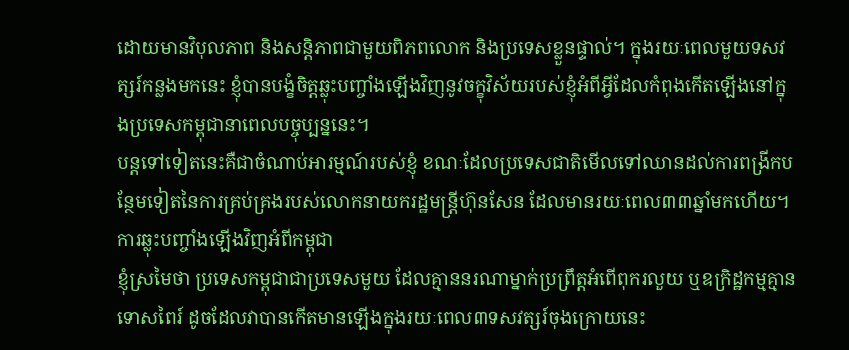ដោយមានវិបុលភាព និងសន្តិភាពជាមួយពិភពលោក និងប្រទេសខ្លួនផ្ទាល់។ ក្នុងរយៈពេលមួយទសវត្សរ៍កន្លងមកនេះ ខ្ញុំបានបង្ខំចិត្តឆ្លុះបញ្ចាំងឡើងវិញនូវចក្ខុវិស័យរបស់ខ្ញុំអំពីអ្វីដែលកំពុងកើតឡើងនៅក្នុងប្រទេសកម្ពុជានាពេលបច្ចុប្បន្ននេះ។
បន្តទៅទៀតនេះគឺជាចំណាប់អារម្មណ៍របស់ខ្ញុំ ខណៈដែលប្រទេសជាតិមើលទៅឈានដល់ការពង្រីកបន្ថែមទៀតនៃការគ្រប់គ្រងរបស់លោកនាយករដ្ឋមន្រ្តីហ៊ុនសែន ដែលមានរយៈពេល៣៣ឆ្នាំមកហើយ។
ការឆ្លុះបញ្ចាំងឡើងវិញអំពីកម្ពុជា
ខ្ញុំស្រមៃថា ប្រទេសកម្ពុជាជាប្រទេសមួយ ដែលគ្មាននរណាម្នាក់ប្រព្រឹត្តអំពើពុករលួយ ឬឧក្រិដ្ឋកម្មគ្មានទោសពៃរ៍ ដូចដែលវាបានកើតមានឡើងក្នុងរយៈពេល៣ទសវត្សរ៍ចុងក្រោយនេះ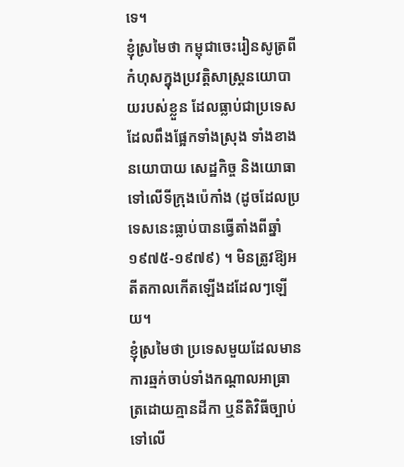ទេ។
ខ្ញុំស្រមៃថា កម្ពុជាចេះរៀនសូត្រពីកំហុសក្នុងប្រវត្តិសាស្ត្រនយោបាយរបស់ខ្លួន ដែលធ្លាប់ជាប្រទេសដែលពឹងផ្អែកទាំងស្រុង ទាំងខាងនយោបាយ សេដ្ឋកិច្ច និងយោធា ទៅលើទីក្រុងប៉េកាំង (ដូចដែលប្រទេសនេះធ្លាប់បានធ្វើតាំងពីឆ្នាំ ១៩៧៥-១៩៧៩) ។ មិនត្រូវឱ្យអតីតកាលកើតឡើងដដែលៗឡើយ។
ខ្ញុំស្រមៃថា ប្រទេសមួយដែលមានការឆ្មក់ចាប់ទាំងកណ្តាលអាធ្រាត្រដោយគ្មានដីកា ឬនីតិវិធីច្បាប់ទៅលើ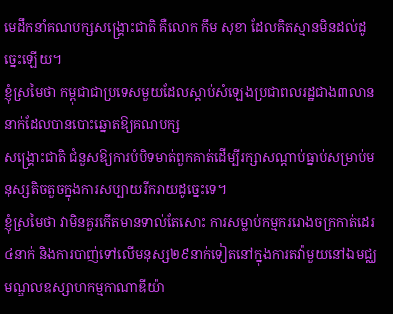មេដឹកនាំគណបក្សសង្គ្រោះជាតិ គឺលោក កឹម សុខា ដែលគិតស្មានមិនដល់ដូច្នេះឡើយ។
ខ្ញុំស្រមៃថា កម្ពុជាជាប្រទេសមួយដែលស្តាប់សំឡេងប្រជាពលរដ្ឋជាង៣លាននាក់ដែលបានបោះឆ្នោតឱ្យគណបក្ស
សង្គ្រោះជាតិ ជំនួសឱ្យការបំបិទមាត់ពួកគាត់ដើម្បីរក្សាសណ្តាប់ធ្នាប់សម្រាប់មនុស្សតិចតួចក្នុងការសប្បាយរីករាយដូច្នេះទេ។
ខ្ញុំស្រមៃថា វាមិនគួរកើតមានទាល់តែសោះ ការសម្លាប់កម្មកររោងចក្រកាត់ដេរ៤នាក់ និងការបាញ់ទៅលើមនុស្ស២៩នាក់ទៀតនៅក្នុងការតវ៉ាមួយនៅឯមជ្ឈមណ្ឌលឧស្សាហកម្មកាណាឌីយ៉ា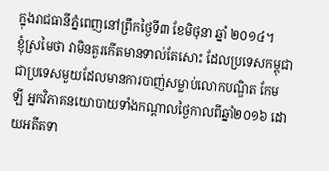ក្នុងរាជធានីភ្នំពេញនៅព្រឹកថ្ងៃទី៣ ខែមិថុនា ឆ្នាំ ២០១៤។
ខ្ញុំស្រមៃថា វាមិនគួរកើតមានទាល់តែសោះ ដែលប្រទេសកម្ពុជាជាប្រទេសមួយដែលមានការបាញ់សម្លាប់លោកបណ្ឌិត កែម ឡី អ្នកវិភាគនយោបាយទាំងកណ្តាលថ្ងៃកាលពីឆ្នាំ២០១៦ ដោយអតីតទា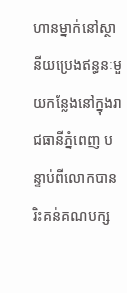ហានម្នាក់នៅស្ថានីយប្រេងឥន្ធនៈមួយកន្លែងនៅក្នុងរាជធានីភ្នំពេញ បន្ទាប់ពីលោកបានរិះគន់គណបក្ស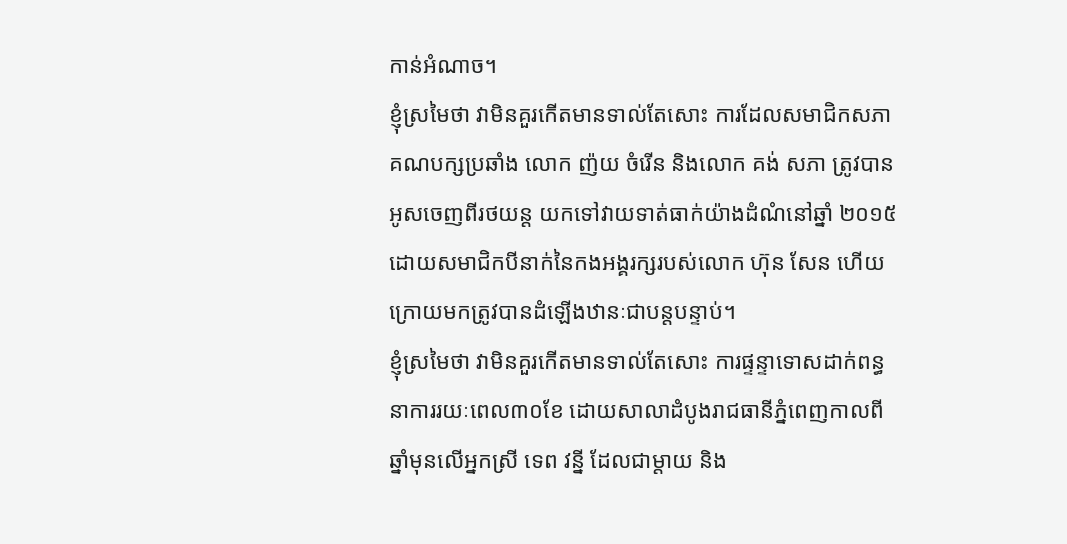កាន់អំណាច។
ខ្ញុំស្រមៃថា វាមិនគួរកើតមានទាល់តែសោះ ការដែលសមាជិកសភាគណបក្សប្រឆាំង លោក ញ៉យ ចំរើន និងលោក គង់ សភា ត្រូវបានអូសចេញពីរថយន្ត យកទៅវាយទាត់ធាក់យ៉ាងដំណំនៅឆ្នាំ ២០១៥ ដោយសមាជិកបីនាក់នៃកងអង្គរក្សរបស់លោក ហ៊ុន សែន ហើយក្រោយមកត្រូវបានដំឡើងឋានៈជាបន្តបន្ទាប់។
ខ្ញុំស្រមៃថា វាមិនគួរកើតមានទាល់តែសោះ ការផ្ទន្ទាទោសដាក់ពន្ធនាការរយៈពេល៣០ខែ ដោយសាលាដំបូងរាជធានីភ្នំពេញកាលពីឆ្នាំមុនលើអ្នកស្រី ទេព វន្នី ដែលជាម្តាយ និង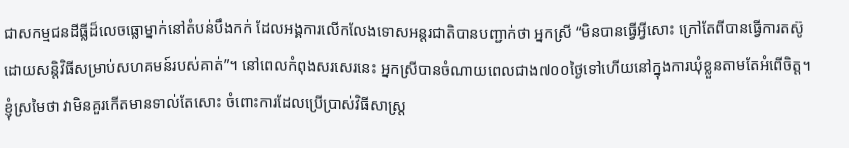ជាសកម្មជនដីធ្លីដ៏លេចធ្លោម្នាក់នៅតំបន់បឹងកក់ ដែលអង្គការលើកលែងទោសអន្តរជាតិបានបញ្ជាក់ថា អ្នកស្រី “មិនបានធ្វើអ្វីសោះ ក្រៅតែពីបានធ្វើការតស៊ូដោយសន្តិវិធីសម្រាប់សហគមន៍របស់គាត់”។ នៅពេលកំពុងសរសេរនេះ អ្នកស្រីបានចំណាយពេលជាង៧០០ថ្ងៃទៅហើយនៅក្នុងការឃុំខ្លួនតាមតែអំពើចិត្ត។
ខ្ញុំស្រមៃថា វាមិនគួរកើតមានទាល់តែសោះ ចំពោះការដែលប្រើប្រាស់វិធីសាស្ត្រ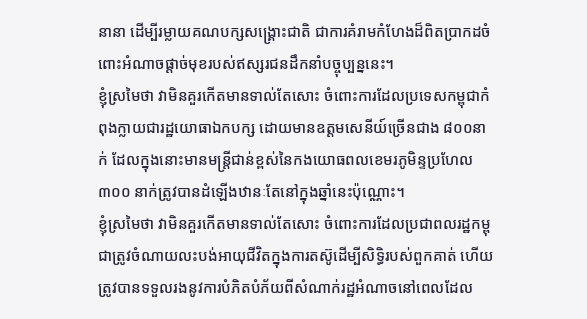នានា ដើម្បីរម្លាយគណបក្សសង្គ្រោះជាតិ ជាការគំរាមកំហែងដ៏ពិតប្រាកដចំពោះអំណាចផ្ដាច់មុខរបស់ឥស្សរជនដឹកនាំបច្ចុប្បន្ននេះ។
ខ្ញុំស្រមៃថា វាមិនគួរកើតមានទាល់តែសោះ ចំពោះការដែលប្រទេសកម្ពុជាកំពុងក្លាយជារដ្ឋយោធាឯកបក្ស ដោយមានឧត្តមសេនីយ៍ច្រើនជាង ៨០០នាក់ ដែលក្នុងនោះមានមន្ត្រីជាន់ខ្ពស់នៃកងយោធពលខេមរភូមិន្ទប្រហែល ៣០០ នាក់ត្រូវបានដំឡើងឋានៈតែនៅក្នុងឆ្នាំនេះប៉ុណ្ណោះ។
ខ្ញុំស្រមៃថា វាមិនគួរកើតមានទាល់តែសោះ ចំពោះការដែលប្រជាពលរដ្ឋកម្ពុជាត្រូវចំណាយលះបង់អាយុជីវិតក្នុងការតស៊ូដើម្បីសិទ្ធិរបស់ពួកគាត់ ហើយត្រូវបានទទួលរងនូវការបំភិតបំភ័យពីសំណាក់រដ្ឋអំណាចនៅពេលដែល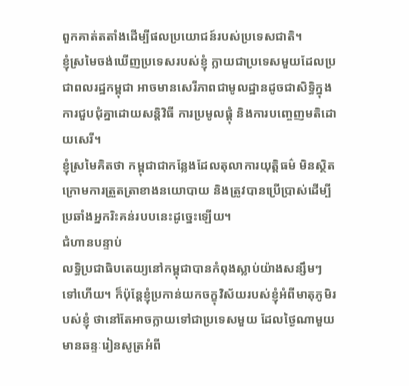ពួកគាត់តតាំងដើម្បីផលប្រយោជន៍របស់ប្រទេសជាតិ។
ខ្ញុំស្រមៃចង់ឃើញប្រទេសរបស់ខ្ញុំ ក្លាយជាប្រទេសមួយដែលប្រជាពលរដ្ឋកម្ពុជា អាចមានសេរីភាពជាមូលដ្ឋានដូចជាសិទ្ធិក្នុងការជួបជុំគ្នាដោយសន្តិវិធី ការប្រមូលផ្តុំ និងការបញ្ចេញមតិដោយសេរី។
ខ្ញុំស្រមៃគិតថា កម្ពុជាជាកន្លែងដែលតុលាការយុត្តិធម៌ មិនស្ថិតក្រោមការត្រួតត្រាខាងនយោបាយ និងត្រូវបានប្រើប្រាស់ដើម្បីប្រឆាំងអ្នករិះគន់របបនេះដូច្នេះឡើយ។
ជំហានបន្ទាប់
លទ្ធិប្រជាធិបតេយ្យនៅកម្ពុជាបានកំពុងស្លាប់យ៉ាងសន្សឹមៗទៅហើយ។ ក៏ប៉ុន្តែខ្ញុំប្រកាន់យកចក្ខុវិស័យរបស់ខ្ញុំអំពីមាតុភូមិរបស់ខ្ញុំ ថានៅតែអាចក្លាយទៅជាប្រទេសមួយ ដែលថ្ងៃណាមួយមានឆន្ទៈរៀនសូត្រអំពី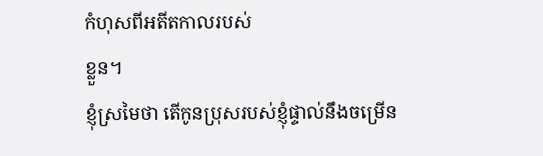កំហុសពីអតីតកាលរបស់
ខ្លួន។
ខ្ញុំស្រមៃថា តើកូនប្រុសរបស់ខ្ញុំផ្ទាល់នឹងចម្រើន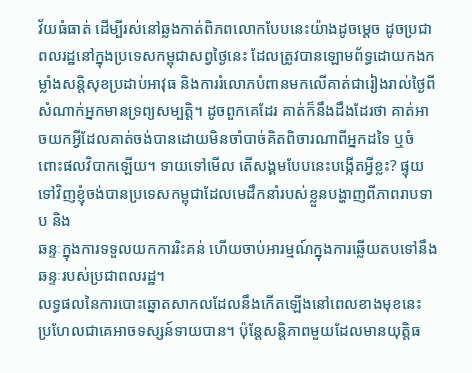វ័យធំធាត់ ដើម្បីរស់នៅឆ្លងកាត់ពិភពលោកបែបនេះយ៉ាងដូចម្ដេច ដូចប្រជាពលរដ្ឋនៅក្នុងប្រទេសកម្ពុជាសព្វថ្ងៃនេះ ដែលត្រូវបានឡោមព័ទ្ធដោយកងកម្លាំងសន្តិសុខប្រដាប់អាវុធ និងការរំលោភបំពានមកលើគាត់ជារៀងរាល់ថ្ងៃពីសំណាក់អ្នកមានទ្រព្យសម្បត្តិ។ ដូចពួកគេដែរ គាត់ក៏នឹងដឹងដែរថា គាត់អាចយកអ្វីដែលគាត់ចង់បានដោយមិនចាំបាច់គិតពិចារណាពីអ្នកដទៃ ឬចំពោះផលវិបាកឡើយ។ ទាយទៅមើល តើសង្គមបែបនេះបង្កើតអ្វីខ្លះ? ផ្ទុយទៅវិញខ្ញុំចង់បានប្រទេសកម្ពុជាដែលមេដឹកនាំរបស់ខ្លួនបង្ហាញពីភាពរាបទាប និង
ឆន្ទៈក្នុងការទទួលយកការរិះគន់ ហើយចាប់អារម្មណ៍ក្នុងការឆ្លើយតបទៅនឹងឆន្ទៈរបស់ប្រជាពលរដ្ឋ។
លទ្ធផលនៃការបោះឆ្នោតសាកលដែលនឹងកើតឡើងនៅពេលខាងមុខនេះ ប្រហែលជាគេអាចទស្សន៍ទាយបាន។ ប៉ុន្តែសន្តិភាពមួយដែលមានយុត្តិធ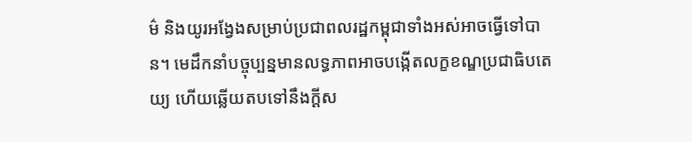ម៌ និងយូរអង្វែងសម្រាប់ប្រជាពលរដ្ឋកម្ពុជាទាំងអស់អាចធ្វើទៅបាន។ មេដឹកនាំបច្ចុប្បន្នមានលទ្ធភាពអាចបង្កើតលក្ខខណ្ឌប្រជាធិបតេយ្យ ហើយឆ្លើយតបទៅនឹងក្តីស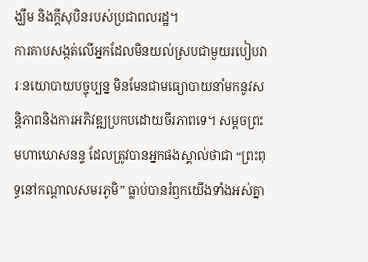ង្ឃឹម និងក្តីសុបិនរបស់ប្រជាពលរដ្ឋ។
ការគាបសង្កត់លើអ្នកដែលមិនយល់ស្របជាមួយរបៀបវារៈនយោបាយបច្ចុប្បន្ន មិនមែនជាមធ្យោបាយនាំមកនូវសន្តិភាពនិងការអភិវឌ្ឍប្រកបដោយចីរភាពទេ។ សម្ដចព្រះមហាឃោសនន្ទ ដែលត្រូវបានអ្នកផងស្គាល់ថាជា “ព្រះពុទ្ធនៅកណ្ដាលសមរភូមិ” ធ្លាប់បានរំឭកយើងទាំងអស់គ្នា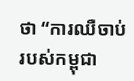ថា “ការឈឺចាប់របស់កម្ពុជា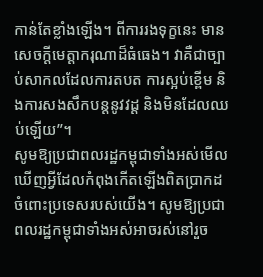កាន់តែខ្លាំងឡើង។ ពីការរងទុក្ខនេះ មានសេចក្តីមេត្តាករុណាដ៏ធំធេង។ វាគឺជាច្បាប់សាកលដែលការតបត ការស្អប់ខ្ពើម និងការសងសឹកបន្តនូវវដ្ត និងមិនដែលឈប់ឡើយ”។
សូមឱ្យប្រជាពលរដ្ឋកម្ពុជាទាំងអស់មើលឃើញអ្វីដែលកំពុងកើតឡើងពិតប្រាកដចំពោះប្រទេសរបស់យើង។ សូមឱ្យប្រជាពលរដ្ឋកម្ពុជាទាំងអស់អាចរស់នៅរួច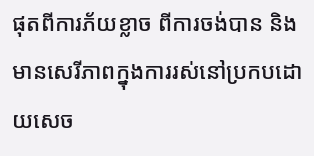ផុតពីការភ័យខ្លាច ពីការចង់បាន និងមានសេរីភាពក្នុងការរស់នៅប្រកបដោយសេច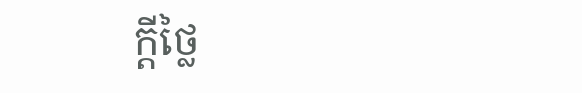ក្តីថ្លៃ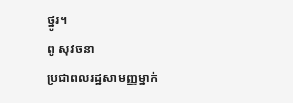ថ្នូរ។
ពូ សុវចនា
ប្រជាពលរដ្ឋសាមញ្ញម្នាក់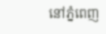នៅភ្នំពេញ